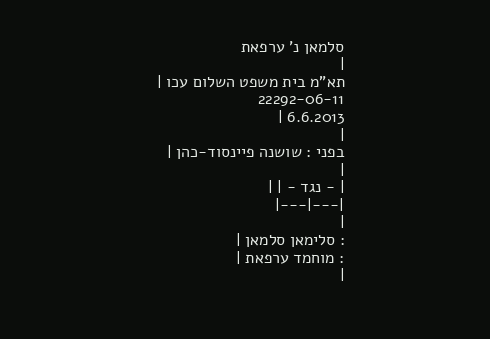סלמאן נ' ערפאת
|
תא"מ בית משפט השלום עכו |
22292-06-11
6.6.2013 |
|
בפני : שושנה פיינסוד-כהן |
|
| - נגד - | |
|---|---|
|
: סלימאן סלמאן |
: מוחמד ערפאת |
|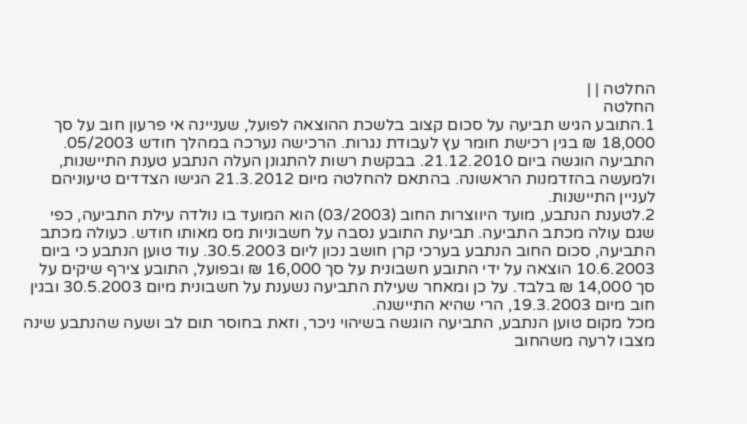החלטה | |
החלטה
1.התובע הגיש תביעה על סכום קצוב בלשכת ההוצאה לפועל, שעניינה אי פרעון חוב על סך 18,000 ₪ בגין רכישת חומר עץ לעבודת נגרות. הרכישה נערכה במהלך חודש 05/2003. התביעה הוגשה ביום 21.12.2010. בבקשת רשות להתגונן העלה הנתבע טענת התיישנות, ולמעשה בהזדמנות הראשונה. בהתאם להחלטה מיום 21.3.2012 הגישו הצדדים טיעוניהם לעניין התיישנות.
2.לטענת הנתבע, מועד היווצרות החוב (03/2003) הוא המועד בו נולדה עילת התביעה, כפי שגם עולה מכתב התביעה. תביעת התובע נסבה על חשבוניות מס מאותו חודש. כעולה מכתב התביעה, סכום החוב הנתבע בערכי קרן חושב נכון ליום 30.5.2003. עוד טוען הנתבע כי ביום 10.6.2003 הוצאה על ידי התובע חשבונית על סך 16,000 ₪ ובפועל, התובע צירף שיקים על סך 14,000 ₪ בלבד. על כן ומאחר שעילת התביעה נשענת על חשבונית מיום 30.5.2003 ובגין חוב מיום 19.3.2003, הרי שהיא התיישנה.
מכל מקום טוען הנתבע, התביעה הוגשה בשיהוי ניכר, וזאת בחוסר תום לב ושעה שהנתבע שינה מצבו לרעה משהחוב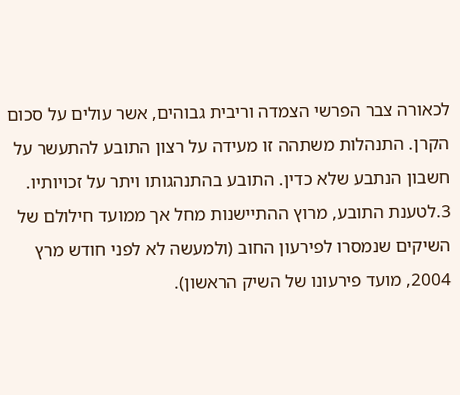לכאורה צבר הפרשי הצמדה וריבית גבוהים, אשר עולים על סכום הקרן. התנהלות משתהה זו מעידה על רצון התובע להתעשר על חשבון הנתבע שלא כדין. התובע בהתנהגותו ויתר על זכויותיו.
3.לטענת התובע, מרוץ ההתיישנות מחל אך ממועד חילולם של השיקים שנמסרו לפירעון החוב (ולמעשה לא לפני חודש מרץ 2004, מועד פירעונו של השיק הראשון).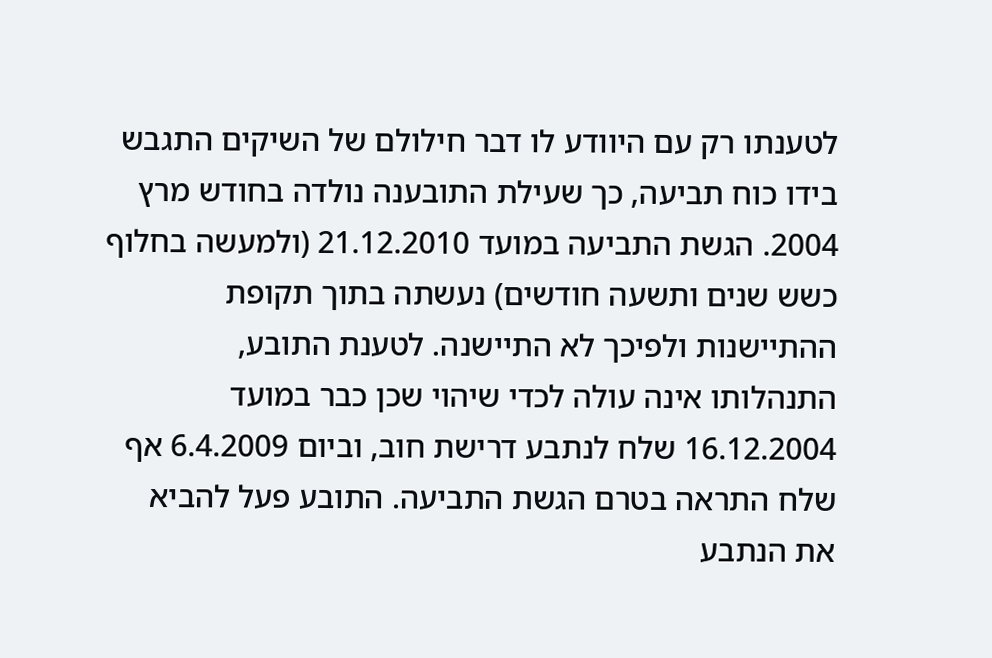לטענתו רק עם היוודע לו דבר חילולם של השיקים התגבש בידו כוח תביעה, כך שעילת התובענה נולדה בחודש מרץ 2004. הגשת התביעה במועד 21.12.2010 (ולמעשה בחלוף כשש שנים ותשעה חודשים) נעשתה בתוך תקופת ההתיישנות ולפיכך לא התיישנה. לטענת התובע, התנהלותו אינה עולה לכדי שיהוי שכן כבר במועד 16.12.2004 שלח לנתבע דרישת חוב, וביום 6.4.2009 אף שלח התראה בטרם הגשת התביעה. התובע פעל להביא את הנתבע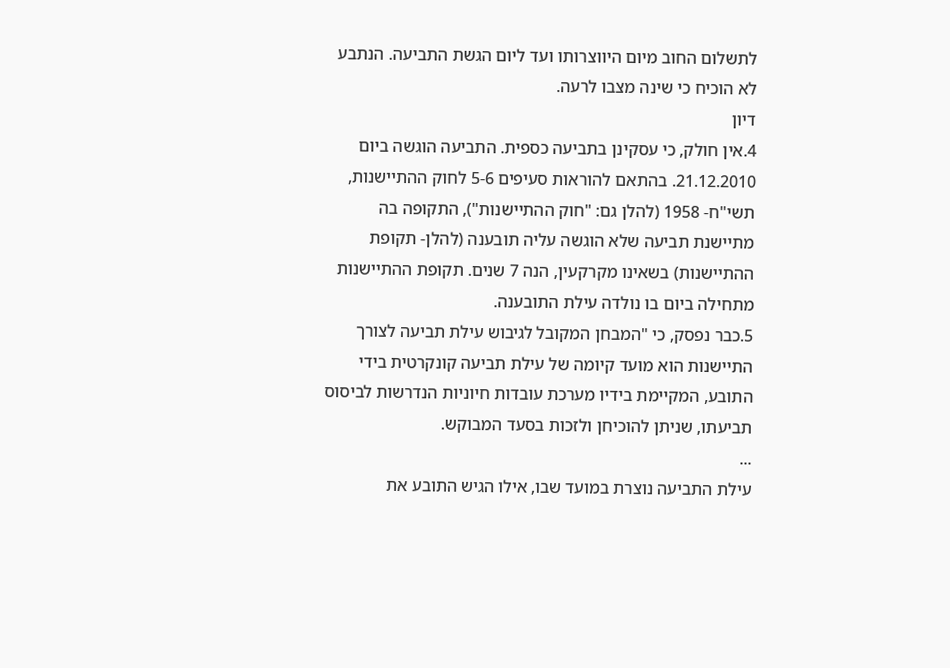לתשלום החוב מיום היווצרותו ועד ליום הגשת התביעה. הנתבע לא הוכיח כי שינה מצבו לרעה.
דיון
4.אין חולק, כי עסקינן בתביעה כספית. התביעה הוגשה ביום 21.12.2010. בהתאם להוראות סעיפים 5-6 לחוק ההתיישנות, תשי"ח- 1958 (להלן גם: "חוק ההתיישנות"), התקופה בה מתיישנת תביעה שלא הוגשה עליה תובענה (להלן- תקופת ההתיישנות) בשאינו מקרקעין, הנה 7 שנים. תקופת ההתיישנות מתחילה ביום בו נולדה עילת התובענה.
5.כבר נפסק, כי "המבחן המקובל לגיבוש עילת תביעה לצורך התיישנות הוא מועד קיומה של עילת תביעה קונקרטית בידי התובע, המקיימת בידיו מערכת עובדות חיוניות הנדרשות לביסוס תביעתו, שניתן להוכיחן ולזכות בסעד המבוקש.
...
עילת התביעה נוצרת במועד שבו, אילו הגיש התובע את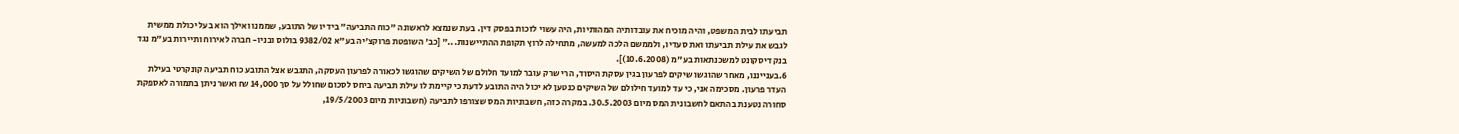תביעתו לבית המשפט, והיה מוכיח את עובדותיה המהותיות, היה עשוי לזכות בפסק דין. בעת שנמצא לראשונה "כוח התביעה" בידיו של התובע, שממנו ואילך הוא בעל יכולת ממשית לגבש את עילת תביעתו ואת סעדיו, ולממשם הלכה למעשה, מתחילה לרוץ תקופת ההתיישנות..." [כב' השופטת פרוקצ'יה בע"א 9382/02 בולוס ובניו- חברה לאירוח ותיירות בע"מ נגד בנק דיסקונט למשכנתאות בע"מ (10.6.2008)].
6.בענייננו, מאחר שהוגשו שיקים לפרעון בגין עסקת היסוד, הרי שרק עובר למועד חלולם של השיקים שהוגשו לכאורה לפרעון העסקה, התגבש אצל התובע כוח תביעה קונקרטי בעילת העדר פרעון. מסכימה אני, כי עד למועד חילולם של השיקים כנטען לא יכול היה התובע לדעת כי קיימת לו עילת תביעה ביחס לסכום שחולל על סך 14,000 ₪ ואשר ניתן בתמורה לאספקת סחורה נטענת בהתאם לחשבונית המס מיום 30.5.2003. במקרה כזה, חשבוניות המס שצורפו לתביעה (חשבוניות מיום 19/5/2003,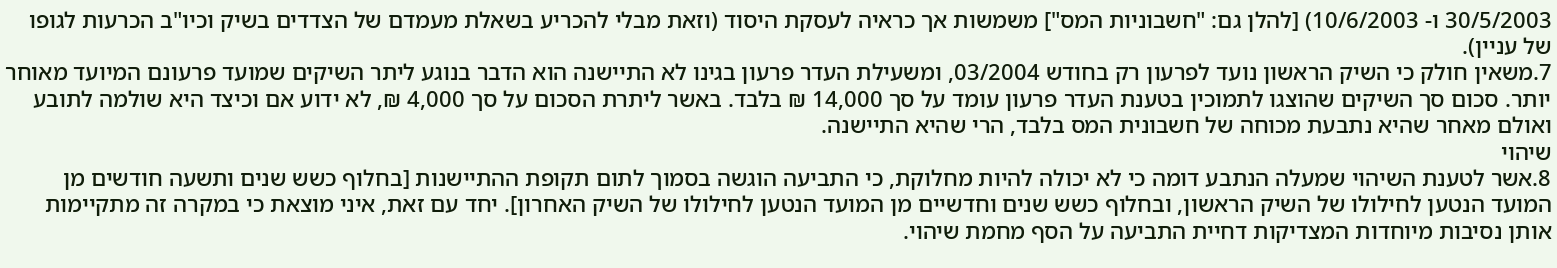30/5/2003 ו- 10/6/2003) [להלן גם: "חשבוניות המס"] משמשות אך כראיה לעסקת היסוד (וזאת מבלי להכריע בשאלת מעמדם של הצדדים בשיק וכיו"ב הכרעות לגופו של עניין).
7.משאין חולק כי השיק הראשון נועד לפרעון רק בחודש 03/2004, ומשעילת העדר פרעון בגינו לא התיישנה הוא הדבר בנוגע ליתר השיקים שמועד פרעונם המיועד מאוחר יותר. סכום סך השיקים שהוצגו לתמוכין בטענת העדר פרעון עומד על סך 14,000 ₪ בלבד. באשר ליתרת הסכום על סך 4,000 ₪, לא ידוע אם וכיצד היא שולמה לתובע ואולם מאחר שהיא נתבעת מכוחה של חשבונית המס בלבד, הרי שהיא התיישנה.
שיהוי
8.אשר לטענת השיהוי שמעלה הנתבע דומה כי לא יכולה להיות מחלוקת, כי התביעה הוגשה בסמוך לתום תקופת ההתיישנות [בחלוף כשש שנים ותשעה חודשים מן המועד הנטען לחילולו של השיק הראשון, ובחלוף כשש שנים וחדשיים מן המועד הנטען לחילולו של השיק האחרון]. יחד עם זאת, איני מוצאת כי במקרה זה מתקיימות אותן נסיבות מיוחדות המצדיקות דחיית התביעה על הסף מחמת שיהוי.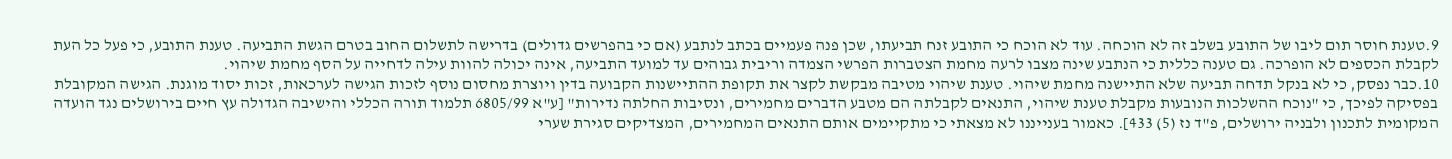9.טענת חוסר תום ליבו של התובע בשלב זה לא הוכחה. עוד לא הוכח כי התובע זנח תביעתו, שכן פנה פעמיים בכתב לנתבע (אם כי בהפרשים גדולים) בדרישה לתשלום החוב בטרם הגשת התביעה. טענת התובע, כי פעל כל העת לקבלת הכספים לא הופרכה. גם טענה כללית כי הנתבע שינה מצבו לרעה מחמת הצטברות הפרשי הצמדה וריבית גבוהים עד למועד התביעה, אינה יכולה להוות עילה לדחייה על הסף מחמת שיהוי.
10.כבר נפסק, כי לא בנקל תדחה תביעה שלא התיישנה מחמת שיהוי. טענת שיהוי מטיבה מבקשת לקצר את תקופת ההתיישנות הקבועה בדין ויוצרת מחסום נוסף לזכות הגישה לערכאות, זכות יסוד מוגנת. הגישה המקובלת בפסיקה לפיכך, כי "נוכח ההשלכות הנובעות מקבלת טענת שיהוי, התנאים לקבלתה הם מטבע הדברים מחמירים, ונסיבות החלתה נדירות" [ע"א 6805/99 תלמוד תורה הכללי והישיבה הגדולה עץ חיים בירושלים נגד הועדה המקומית לתכנון ולבניה ירושלים, פ"ד נז (5) 433]. כאמור בענייננו לא מצאתי כי מתקיימים אותם התנאים המחמירים, המצדיקים סגירת שערי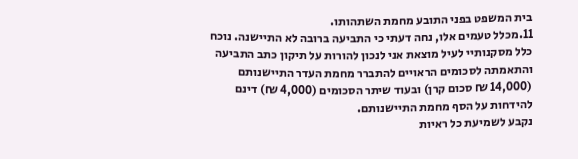בית המשפט בפני התובע מחמת השתהותו.
11.מכלל טעמים אלו, נחה דעתי כי התביעה ברובה לא התיישנה. נוכח כלל מסקנותיי לעיל מוצאת אני לנכון להורות על תיקון כתב התביעה והתאמתה לסכומים הראויים להתברר מחמת העדר התיישנותם (14,000 ₪ סכום קרן) ובעוד שיתר הסכומים (4,000 ₪) דינם להידחות על הסף מחמת התיישנותם.
נקבע לשמיעת כל ראיות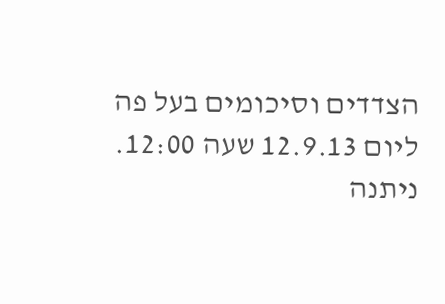הצדדים וסיכומים בעל פה ליום 12.9.13 שעה 12:00.
ניתנה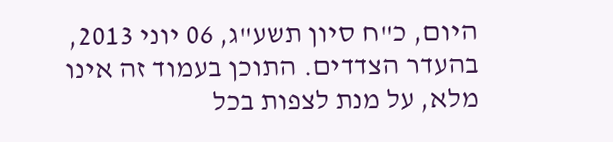היום, כ"ח סיון תשע"ג, 06 יוני 2013, בהעדר הצדדים. התוכן בעמוד זה אינו מלא, על מנת לצפות בכל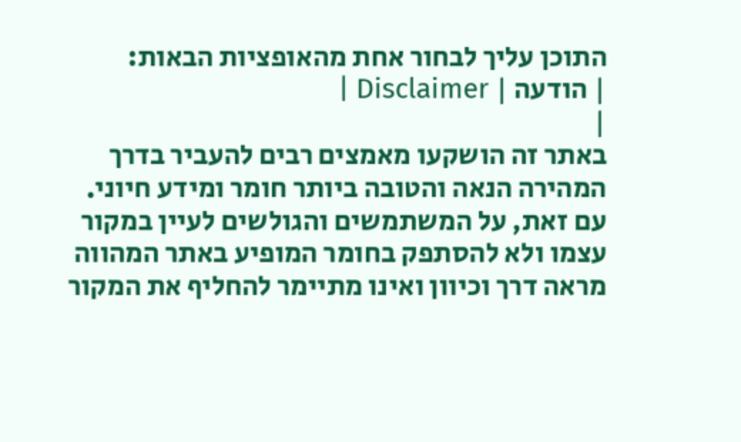התוכן עליך לבחור אחת מהאופציות הבאות:
| הודעה | Disclaimer |
|
באתר זה הושקעו מאמצים רבים להעביר בדרך המהירה הנאה והטובה ביותר חומר ומידע חיוני. עם זאת, על המשתמשים והגולשים לעיין במקור עצמו ולא להסתפק בחומר המופיע באתר המהווה מראה דרך וכיוון ואינו מתיימר להחליף את המקור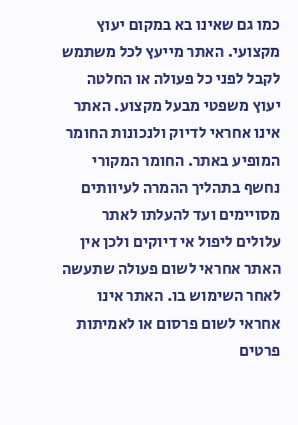כמו גם שאינו בא במקום יעוץ מקצועי. האתר מייעץ לכל משתמש לקבל לפני כל פעולה או החלטה יעוץ משפטי מבעל מקצוע. האתר אינו אחראי לדיוק ולנכונות החומר המופיע באתר. החומר המקורי נחשף בתהליך ההמרה לעיוותים מסויימים ועד להעלתו לאתר עלולים ליפול אי דיוקים ולכן אין האתר אחראי לשום פעולה שתעשה לאחר השימוש בו. האתר אינו אחראי לשום פרסום או לאמיתות פרטים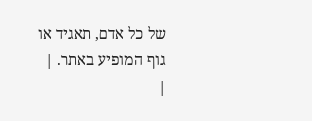של כל אדם, תאגיד או גוף המופיע באתר. |
|